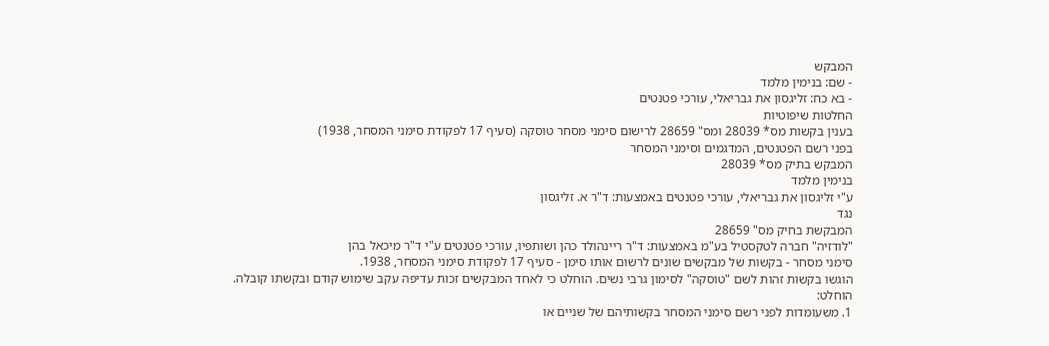המבקש
- שם: בנימין מלמד
- בא כח: זליגסון את גבריאלי, עורכי פטנטים
החלטות שיפוטיות
בענין בקשות מס* 28039 ומס" 28659 לרישום סימני מסחר טוסקה (סעיף 17 לפקודת סימני המסחר, 1938)
בפני רשם הפטנטים, המדגמים וסימני המסחר
המבקש בתיק מס* 28039
בנימין מלמד
ע"י זליגסון את גבריאלי, עורכי פטנטים באמצעות: ד"ר א. זליגסון
נגד
המבקשת בחיק מס" 28659
"לודזיה" חברה לטקסטיל בע"מ באמצעות: ד"ר ריינהולד כהן ושותפיו, עורכי פטנטים ע"י ד"ר מיכאל בהן
סימני מסחר - בקשות של מבקשים שונים לרשום אותו סימן - סעיף 17 לפקודת סימני המסחר, 1938.
הוגשו בקשות זהות לשם "טוסקה" לסימון גרבי נשים. הוחלט כי לאחד המבקשים זכות עדיפה עקב שימוש קודם ובקשתו קובלה.
הוחלט:
1. משעומדות לפני רשם סימני המסחר בקשותיהם של שניים או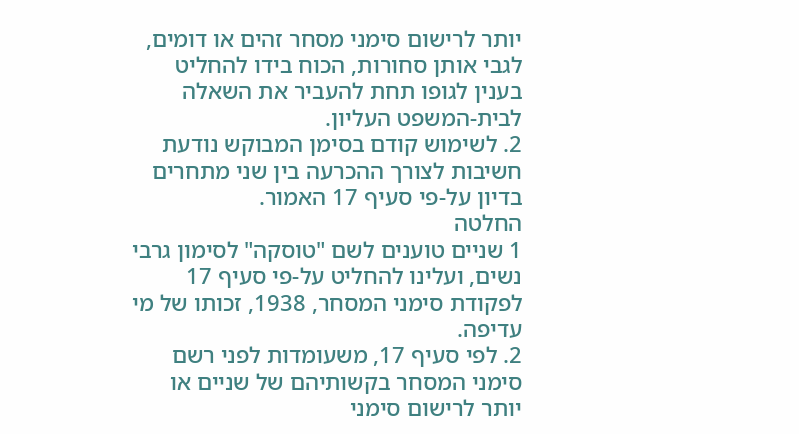יותר לרישום סימני מסחר זהים או דומים, לגבי אותן סחורות, הכוח בידו להחליט בענין לגופו תחת להעביר את השאלה לבית-המשפט העליון.
2. לשימוש קודם בסימן המבוקש נודעת חשיבות לצורך ההכרעה בין שני מתחרים בדיון על-פי סעיף 17 האמור.
החלטה
1 שניים טוענים לשם "טוסקה" לסימון גרבי נשים, ועלינו להחליט על-פי סעיף 17 לפקודת סימני המסחר, 1938, זכותו של מי עדיפה.
2. לפי סעיף 17, משעומדות לפני רשם סימני המסחר בקשותיהם של שניים או יותר לרישום סימני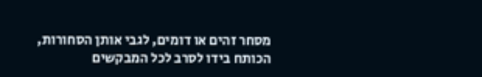מסחר זהים או דומים, לגבי אותן הסחורות, הכותח בידו לסרב לכל המבקשים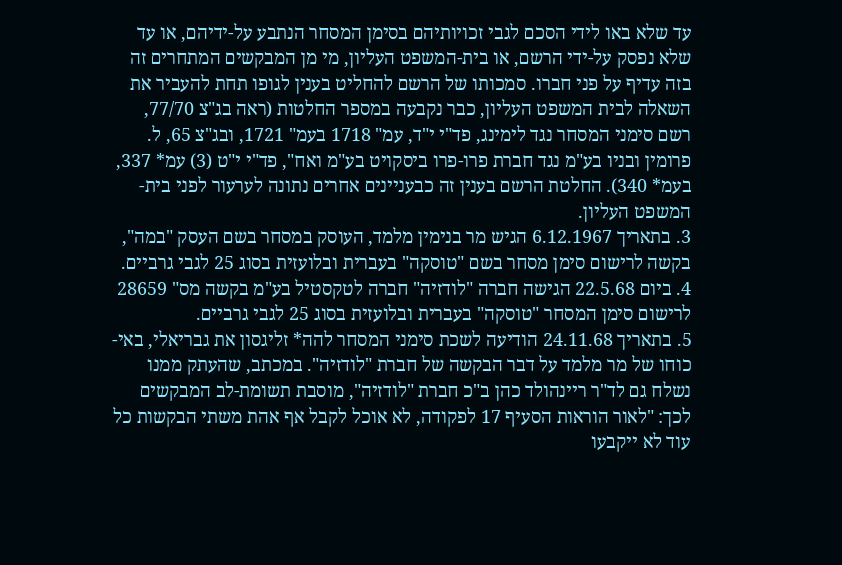עד שלא באו לידי הסכם לגבי זכויותיהם בסימן המסחר הנתבע על-ידיהם, או עד שלא נפסק על-ידי הרשם, או בית-המשפט העליון, מי מן המבקשים המתחרים זה בזה עדיף על פני חברו. סמכותו של הרשם להחליט בענין לגופו תחת להעביר את השאלה לבית המשפט העליון, כבר נקבעה במספר החלטות (ראה בג"צ 77/70, רשם סימני המסחר נגד לימינג, פד"י י"ד, עמ" 1718 בעמ" 1721, ובג"צ 65, ל. פרומין ובניו בע"מ נגד חברת פרו-פרו ביסקויט בע"מ ואח", פד"י י"ט (3) עמ* 337, בעמ* 340). החלטת הרשם בענין זה כבעניינים אחרים נתונה לערעור לפני בית-המשפט העליון.
3. בתאריך 6.12.1967 הגיש מר בנימין מלמד, העוסק במסחר בשם העסק "במה", בקשה לרישום סימן מסחר בשם "טוסקה" בעברית ובלועזית בסוג 25 לגבי גרביים.
4. ביום 22.5.68 הגישה חברה "לודזיה" חברה לטקסטיל בע"מ בקשה מס" 28659 לרישום סימן המסחר "טוסקה" בעברית ובלועזית בסוג 25 לגבי גרביים.
5. בתאריך 24.11.68 הודיעה לשכת סימני המסחר להה* זליגסון את גבריאלי, באי-כוחו של מר מלמד על דבר הבקשה של חברת "לודזיה". במכתב, שהעתק ממנו נשלח גם לד"ר ריינהולד כהן ב"כ חברת "לודזיה", מוסבת תשומת-לב המבקשים לכך: "לאור הוראות הסעיף 17 לפקודה, לא אוכל לקבל אף אהת משתי הבקשות כל עוד לא ייקבעו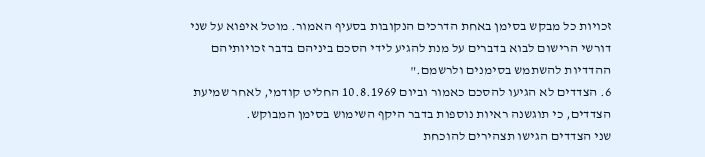זכויות כל מבקש בסימן באחת הדרכים הנקובות בסעיף האמור. מוטל איפוא על שני דורשי הרישום לבוא בדברים על מנת להגיע לידי הסכם ביניהם בדבר זכויותיהם ההדדיות להשתמש בסימנים ולרשמם."
6. הצדדים לא הגיעו להסכם כאמור וביום 10.8.1969 החליט קודמי, לאחר שמיעת הצדדים, כי תוגשנה ראיות נוספות בדבר היקף השימוש בסימן המבוקש.
שני הצדדים הגישו תצהירים להוכחת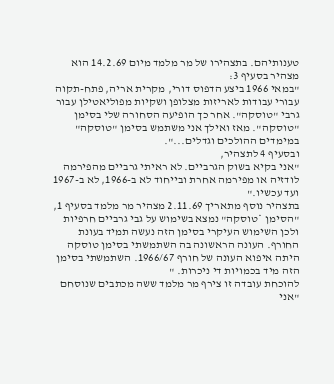טענותיהם. בתצהירו של מר מלמד מיום 14.2.69 הוא מצהיר בסעיף 3:
"במאי 1966 ביצע הדפוס דורי, מקרית אריה, פתח-תקוה עבורי עבודות לאריזות מצלופן ושקיות מפוליאטילן עבור גרבי "טוסקה". אחר כך הופיעה הסחורה שלי בסימן "טוסקה". מאז ואילך אני משתמש בסימן "טוסקה" במימדים ההולכים וגדלים...".
ובסעיף 4 לתצהיר,
"אני בקיא בשוק הגרביים. לא ראיתי גרביים מהפירמה לודזיה או מפירמה אחרת ובייחוד לא ב-1966, לא ב-1967 ועד עכשיו."
בתצהיר נוסף מתאריך 2.11.69 מצהיר מר מלמד בסעיף 1,
"הסימן *טוסקה" נמצא בשימוש על גבי גרביים חרפיות ולכן השימוש העיקרי בסימן הזה נעשה תמיד בעונת החורף. העונה הראשונה בה השתמשתי בסימן טוסקה היתה איפוא העונה של חורף 1966/67. השתמשתי בסימן הזה מיד בכמויות די ניכרות. "
להוכחת עובדה זו צירף מר מלמד ששה מכתבים שנוסחם
"אני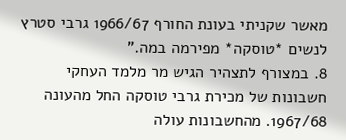מאשר שקניתי בעונת החורף 1966/67 גרבי סטרץ לנשים *טוסקה* מפירמה במה."
8. במצורף לתצהיר הגיש מר מלמד העחקי חשבונות של מכירת גרבי טוסקה החל מהעונה 1967/68. מהחשבונות עולה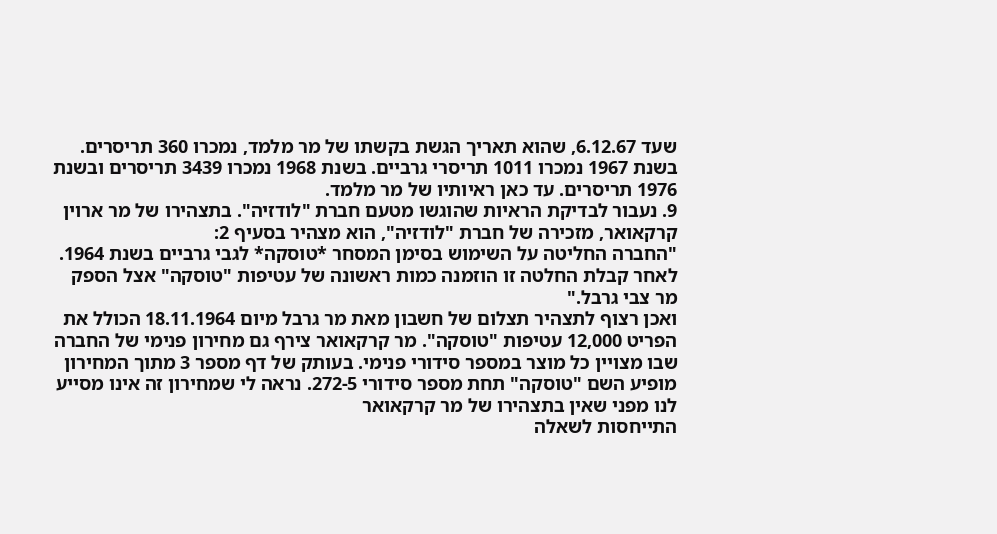שעד 6.12.67, שהוא תאריך הגשת בקשתו של מר מלמד, נמכרו 360 תריסרים. בשנת 1967 נמכרו 1011 תריסרי גרביים. בשנת 1968 נמכרו 3439 תריסרים ובשנת 1976 תריסרים. עד כאן ראיותיו של מר מלמד.
9. נעבור לבדיקת הראיות שהוגשו מטעם חברת "לודזיה". בתצהירו של מר ארוין קרקאואר, מזכירה של חברת "לודזיה", הוא מצהיר בסעיף 2:
"החברה החליטה על השימוש בסימן המסחר *טוסקה* לגבי גרביים בשנת 1964. לאחר קבלת החלטה זו הוזמנה כמות ראשונה של עטיפות "טוסקה" אצל הספק מר צבי גרבל."
ואכן רצוף לתצהיר תצלום של חשבון מאת מר גרבל מיום 18.11.1964 הכולל את הפריט 12,000 עטיפות "טוסקה". מר קרקאואר צירף גם מחירון פנימי של החברה שבו מצויין כל מוצר במספר סידורי פנימי. בעותק של דף מספר 3 מתוך המחירון מופיע השם "טוסקה" תחת מספר סידורי 272-5. נראה לי שמחירון זה אינו מסייע לנו מפני שאין בתצהירו של מר קרקאואר
התייחסות לשאלה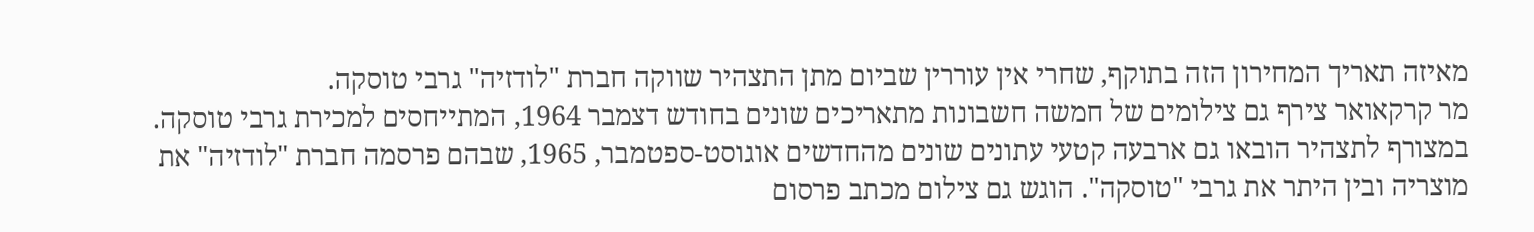מאיזה תאריך המחירון הזה בתוקף, שחרי אין עוררין שביום מתן התצהיר שווקה חברת "לודזיה" גרבי טוסקה.
מר קרקאואר צירף גם צילומים של חמשה חשבונות מתאריכים שונים בחודש דצמבר 1964, המתייחסים למכירת גרבי טוסקה. במצורף לתצהיר הובאו גם ארבעה קטעי עתונים שונים מהחדשים אוגוסט-ספטמבר, 1965, שבהם פרסמה חברת "לודזיה" את מוצריה ובין היתר את גרבי "טוסקה". הוגש גם צילום מכתב פרסום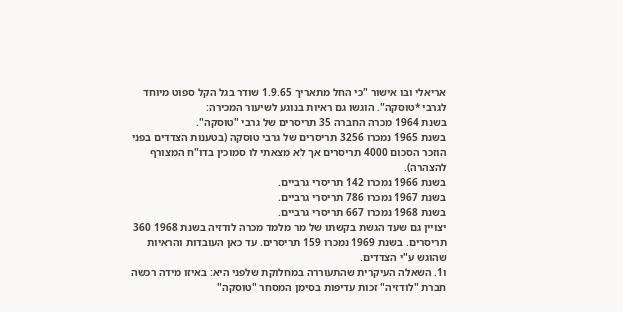אריאלי ובו אישור "כי החל מתאריך 1.9.65 שודר בגל הקל ספוט מיוחד לגרבי *טוסקה". הוגשו גם ראיות בנוגע לשיעור המכירה:
בשנת 1964 מכרה החברה 35 תריסרים של גרבי "טוסקה".
בשנת 1965 נמכרו 3256 תריסרים של גרבי טוסקה (בטענות הצדדים בפני הוזכר הסכום 4000 תריסרים אך לא מצאתי לו סמוכין בדו"ח המצורף להצהרה).
בשנת 1966 נמכרו 142 תריסרי גרביים.
בשנת 1967 נמכרו 786 תריסרי גרביים.
בשנת 1968 נמכרו 667 תריסרי גרביים.
יצויין גם שעד הגשת בקשתו של מר מלמד מכרה לודזיה בשנת 1968 360 תריסרים. בשנת 1969 נמכרו 159 תריסרים. עד כאן העובדות והראיות שהוגש ע"י הצדדים.
ו1. השאלה העיקרית שהתעוררה במחלוקת שלפני היא: באיזו מידה רכשה חברת "לודזיה" זכות עדיפות בסימן המסחר "טוסקה"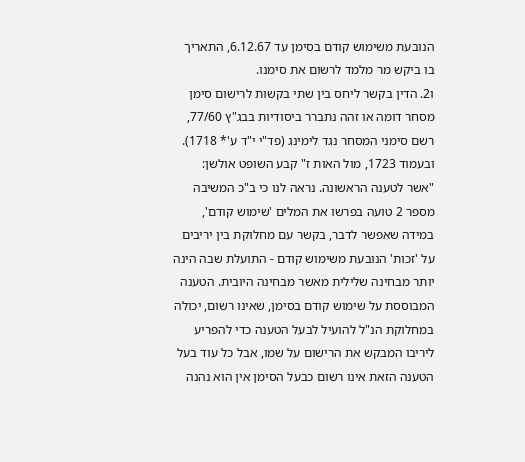הנובעת משימוש קודם בסימן עד 6.12.67, התאריך בו ביקש מר מלמד לרשום את סימנו.
ו2. הדין בקשר ליחס בין שתי בקשות לרישום סימן מסחר דומה או זהה נתברר ביסודיות בבג"ץ 77/60, רשם סימני המסחר נגד לימינג (פד"י י"ד ע'* 1718). ובעמוד 1723, מול האות ז" קבע השופט אולשן:
"אשר לטענה הראשונה. נראה לנו כי ב"כ המשיבה מספר 2 טועה בפרשו את המלים 'שימוש קודם', במידה שאפשר לדבר, בקשר עם מחלוקת בין יריבים על 'זכות' הנובעת משימוש קודם - התועלת שבה הינה יותר מבחינה שלילית מאשר מבחינה היובית. הטענה המבוססת על שימוש קודם בסימן, שאינו רשום, יכולה במחלוקת הנ"ל להועיל לבעל הטענה כדי להפריע ליריבו המבקש את הרישום על שמו, אבל כל עוד בעל הטענה הזאת אינו רשום כבעל הסימן אין הוא נהנה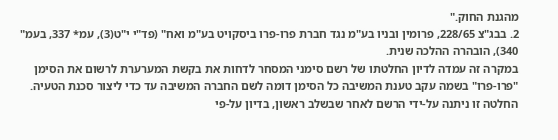מהגנת החוק."
2. בבג"צ 228/65, פרומין ובניו בע"מ נגד חברת פרו-פרו ביסקויט בע"מ ואח" (פד"י י"ט(3), עמ* 337, בעמ" 340), הובהרה ההלכה שנית.
במקרה זה עמדה לדיון החלטתו של רשם סימני המסחר לדחות את בקשת המערערת לרשום את הסימן "פרו-פרו" בשמה עקב טענת המשיבה כל הסימן דומה לשם החברה המשיבה עד כדי ליצור סכנת הטעיה. החלטה זו ניתנה על-ידי הרשם לאחר שבשלב ראשון, בדיון על-פי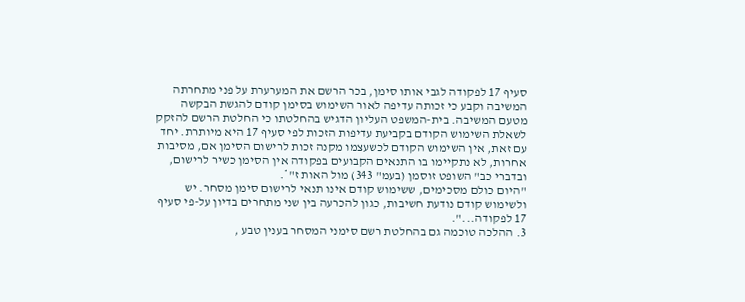סעיף 17 לפקודה לגבי אותו סימן, בכר הרשם את המערערת על פני מתחרתה המשיבה וקבע כי זכותה עדיפה לאור השימוש בסימן קודם להגשת הבקשה מטעם המשיבה. בית-המשפט העליון הדגיש בהחלטתו כי החלטת הרשם להזקק לשאלת השימוש הקודם בקביעת עדיפות הזכות לפי סעיף 17 היא מיותרת. יחד
עם זאת, אין השימוש הקודם לכשעצמו מקנה זכות לרישום הסימן אם, מסיבות אחרות, לא נתקיימו בו התנאים הקבועים בפקודה אין הסימן כשיר לרישום, ובדברי כב" השופט זוסמן (בעמ" 343) מול האות ז"*.
"היום כולם מסכימים, ששימוש קודם אינו תנאי לרישום סימן מסחר. יש ולשימוש קודם נודעת חשיבות, כגון להכרעה בין שני מתחרים בדיון על-פי סעיף 17 לפקודה...".
3. ההלכה טוכמה גם בהחלטת רשם סימני המסחר בענין טבע ,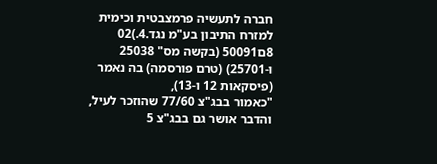חברה לתעשיה פרמצבטית וכימית למזרח התיבון בע"מ נגד.4.)02 8ם50091 (בקשה מס" 25038 ו-25701) (טרם פורסמה) בה נאמר (פיסקאות 12 ו-13),
"כאמור בבג"צ 77/60 שהוזכר לעיל, והדבר אושר גם בבג"צ 5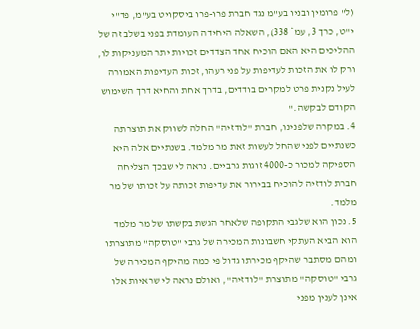(ל" פרומין ובניו בע"מ נגד חברת פרו-פרו ביסקויט בע"מ, פד"י י"ט, כרך 3, עמ* 338), השאלה היחידה העומדת בפני בשלב זה של ההליכים היא האם הוכיח אחד הצדדים זכויות יתר המעניקות לו, ורק לו את הזכות לעדיפות על פני רעהו, זכות העדיפות האמורה לעיל נקנית פרט למקרים בודדים, בדרך אחת והחיא דרך השימוש הקודם לבקשה."
4. במקרה שלפנינו, חברת "לודזיה" החלה לשווק את תוצרתה כשנתיים לפני שהחל לעשות זאת מר מלמד. בשנתיים אלה היא הספיקה למכור כ-4000 זוגות גרביים. נראה לי שבכך הצליחה חברת לודזיה להוכיח בבירור את עדיפות זכותה על זכותו של מר מלמד.
5. נכון הוא שלגבי התקופה שלאחר הגשת בקשתו של מר מלמד הוא הביא העתקי חשבונות המכירה של גרבי "טוסקה" מתוצרתו ומהם מסתבר שהיקף מכירתו גדול פי כמה מהיקף המכירה של גרבי "טוסקה" מתוצרת "לודזיה", ואולם נראה לי שראיות אלו אינן לענין מפני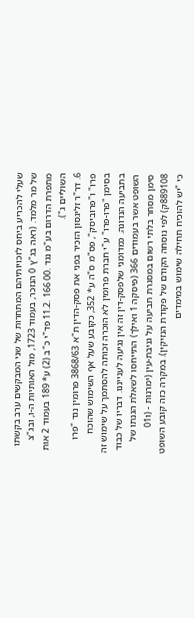שעלי להכריע ביחס לזכויותיהם המתחרות של שני המבקשים ערב בקשתו של מר מלמד. (ראה בג"ץ 0 הנזכר, בעמוד 1723, מול האותיות ה-ו, ובג"צ
מתפרת הדרום בע"מ נגד .00 166 .11.2 פד"י כ"ב (2) ע* 189 בעמוד 2 אות השוליים ג").
6. דר"ר זליגסון הזכיר בפני את פסק-הדין ת"א 3868/63 פרומין נגד "פרו פרו" ו"פרוביסק", פס"מ ס"ה ע* 352, כקובע שעל אף השימוש שהוכח בסימן "פרו-פרו" ע"י חברת פרומין לא הוכרה זכותה להסתמך על שימוש זה בתביעה הנדונה. כמדומני שלפסק-דין זה אין נגיעה לענייננו. דבריו של כבוד השופט אשר בעמודים 366 (פיסקה 1 ואילך) התייחסו לשאלת הגנתו של סימן מסחר בלתי רשום במסגרת תביעה על גניבת-עין (ימרנות - (ו01 889108ק) לפי נוסחה הקודם של פקודת הנזיקין). במקרה כזה קובע השופט כי "יש להוכיח תחילה שימוש במימדים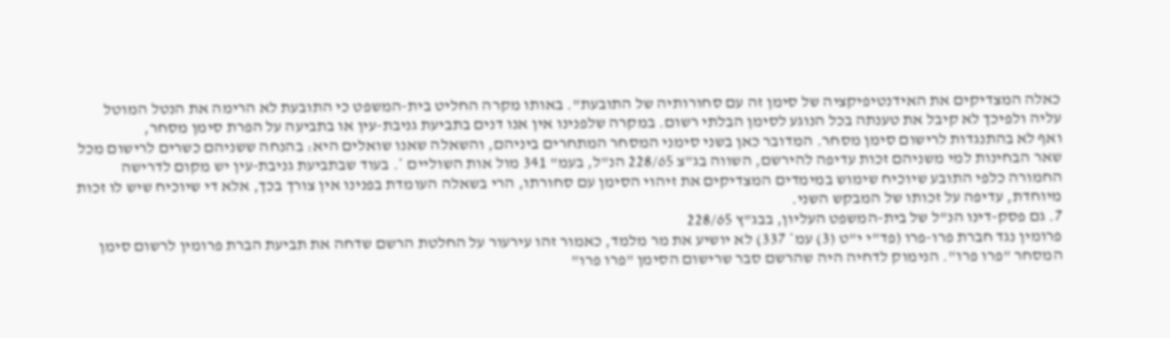כאלה המצדיקים את האידנטיפיקציה של סימן זה עם סחורותיה של התובעת". באותו מקרה החליט בית-המשפט כי התובעת לא הרימה את הנטל המוטל עליה ולפיכך לא קיבל את טענתה בכל הנוגע לסימן הבלתי רשום. במקרה שלפנינו אין אנו דנים בתביעת גניבת-עין או בתביעה על הפרת סימן מסחר,
ואף לא בהתנגדות לרישום סימן מסחר. המדובר כאן בשני סימני המסחר המתחרים ביניהם, והשאלה שאנו שואלים היא: בהנחה ששניהם כשרים לרישום מכל שאר הבחינות למי משניהם זכות עדיפה להירשם, השווה בג"צ 228/65 הנ"ל, בעמ" 341 מול אות השוליים *. בעוד שבתביעת גניבת-עין יש מקום לדרישה החמורה כלפי התובע שיוכיח שימוש במימדים המצדיקים את זיהוי הסימן עם סחורתו, הרי בשאלה העומדת בפנינו אין צורך בכך, אלא די שיוכיח שיש לו זכות מיוחדת, עדיפה על זכותו של המבקש השני.
7. גם פסק-דינו הנ"ל של בית-המשפט העליון, בבג"ץ 228/65
פרומין נגד חברת פרו-פרו (פד"י י"ט (3) עמ* 337) לא יושיע את מר מלמד, כאמור זהו עירעור על החלטת הרשם שדחה את תביעת הברת פרומין לרשום סימן המסחר "פרו פרו". הנימוק לדחיה היה שהרשם סבר שרישום הסימן "פרו פרו"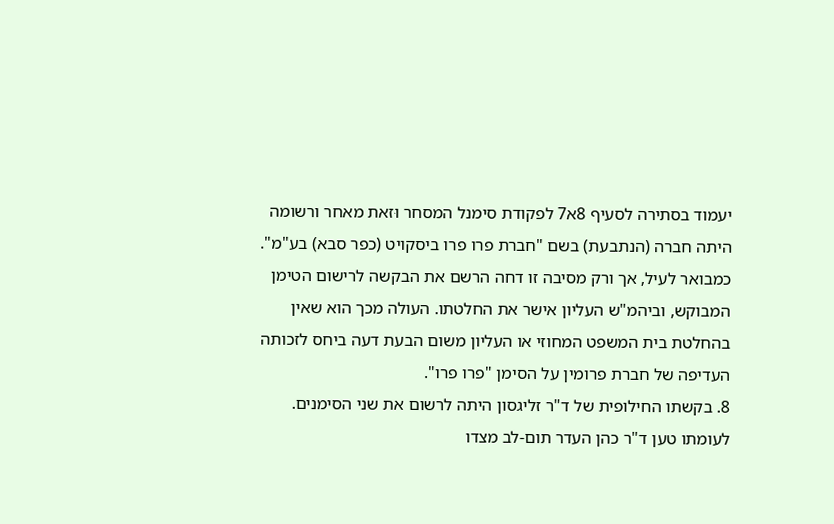יעמוד בסתירה לסעיף 8א7 לפקודת סימנל המסחר וּזאת מאחר ורשומה היתה חברה (הנתבעת) בשם "חברת פרו פרו ביסקויט (כפר סבא) בע"מ". כמבואר לעיל, אך ורק מסיבה זו דחה הרשם את הבקשה לרישום הטימן המבוקש, וביהמ"ש העליון אישר את החלטתו. העולה מכך הוא שאין בהחלטת בית המשפט המחוזי או העליון משום הבעת דעה ביחס לזכותה העדיפה של חברת פרומין על הסימן "פרו פרו".
8. בקשתו החילופית של ד"ר זליגסון היתה לרשום את שני הסימנים. לעומתו טען ד"ר כהן העדר תום-לב מצדו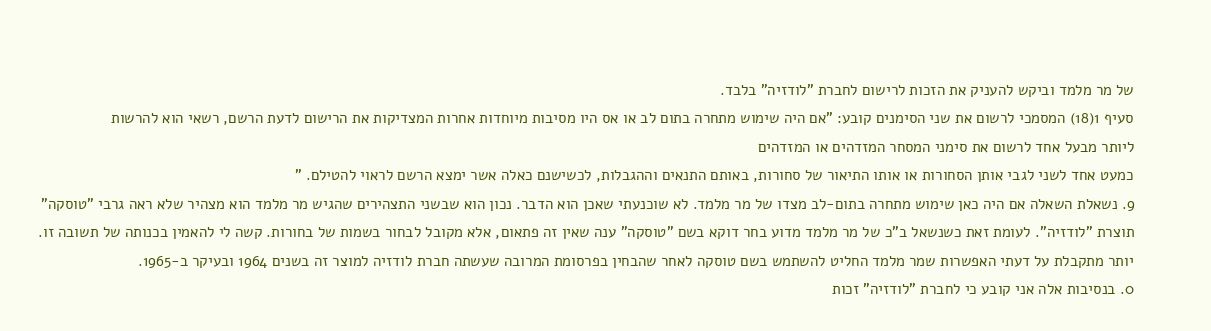של מר מלמד וביקש להעניק את הזכות לרישום לחברת "לודזיה" בלבד.
סעיף 1(18) המסמכי לרשום את שני הסימנים קובע: "אם היה שימוש מתחרה בתום לב או אס היו מסיבות מיוחדות אחרות המצדיקות את הרישום לדעת הרשם, רשאי הוא להרשות
ליותר מבעל אחד לרשום את סימני המסחר המזדהים או המזדהים
כמעט אחד לשני לגבי אותן הסחורות או אותו התיאור של סחורות, באותם התנאים וההגבלות, לכשישנם כאלה אשר ימצא הרשם לראוי להטילם. "
9. נשאלת השאלה אם היה כאן שימוש מתחרה בתום-לב מצדו של מר מלמד. לא שוכנעתי שאכן הוא הדבר. נכון הוא שבשני התצהירים שהגיש מר מלמד הוא מצהיר שלא ראה גרבי "טוסקה" תוצרת "לודזיה". לעומת זאת כשנשאל ב"כ של מר מלמד מדוע בחר דוקא בשם "טוסקה" ענה שאין זה פתאום, אלא מקובל לבחור בשמות של בחורות. קשה לי להאמין בכנותה של תשובה זו. יותר מתקבלת על דעתי האפשרות שמר מלמד החליט להשתמש בשם טוסקה לאחר שהבחין בפרסומת המרובה שעשתה חברת לודזיה למוצר זה בשנים 1964 ובעיקר ב-1965.
0. בנסיבות אלה אני קובע כי לחברת "לודזיה" זכות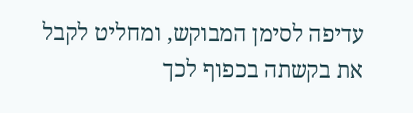עדיפה לסימן המבוקש, ומחליט לקבל את בקשתה בכפוף לכך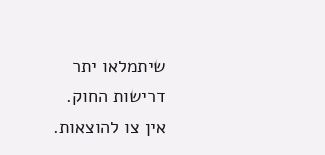שיתמלאו יתר דרישות החוק.
אין צו להוצאות.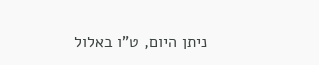ניתן היום, ט"ו באלול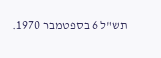תש"ל 6 בספטמבר 1970.